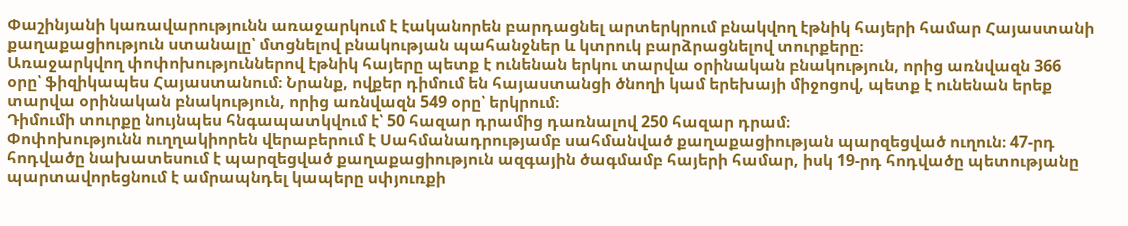Փաշինյանի կառավարությունն առաջարկում է էականորեն բարդացնել արտերկրում բնակվող էթնիկ հայերի համար Հայաստանի քաղաքացիություն ստանալը՝ մտցնելով բնակության պահանջներ և կտրուկ բարձրացնելով տուրքերը։
Առաջարկվող փոփոխություններով էթնիկ հայերը պետք է ունենան երկու տարվա օրինական բնակություն, որից առնվազն 366 օրը՝ ֆիզիկապես Հայաստանում։ Նրանք, ովքեր դիմում են հայաստանցի ծնողի կամ երեխայի միջոցով, պետք է ունենան երեք տարվա օրինական բնակություն, որից առնվազն 549 օրը՝ երկրում։
Դիմումի տուրքը նույնպես հնգապատկվում է՝ 50 հազար դրամից դառնալով 250 հազար դրամ։
Փոփոխությունն ուղղակիորեն վերաբերում է Սահմանադրությամբ սահմանված քաղաքացիության պարզեցված ուղուն։ 47-րդ հոդվածը նախատեսում է պարզեցված քաղաքացիություն ազգային ծագմամբ հայերի համար, իսկ 19-րդ հոդվածը պետությանը պարտավորեցնում է ամրապնդել կապերը սփյուռքի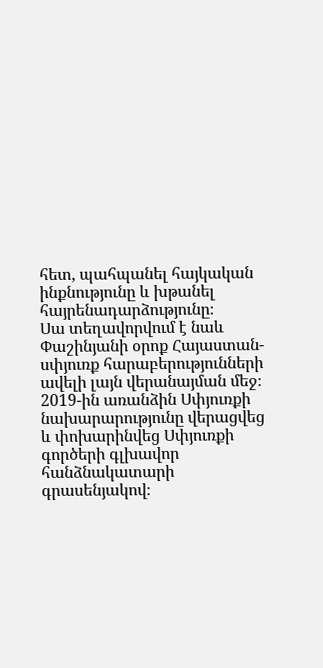հետ, պահպանել հայկական ինքնությունը և խթանել հայրենադարձությունը։
Սա տեղավորվում է նաև Փաշինյանի օրոք Հայաստան-սփյուռք հարաբերությունների ավելի լայն վերանայման մեջ։ 2019-ին առանձին Սփյուռքի նախարարությունը վերացվեց և փոխարինվեց Սփյուռքի գործերի գլխավոր հանձնակատարի գրասենյակով։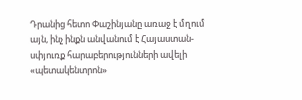Դրանից հետո Փաշինյանը առաջ է մղում այն, ինչ ինքն անվանում է Հայաստան-սփյուռք հարաբերությունների ավելի «պետակենտրոն»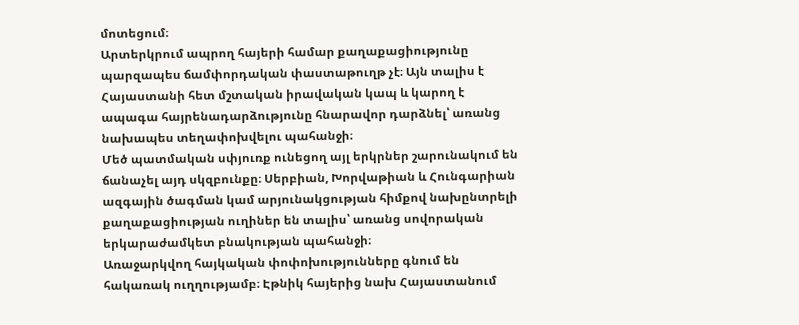մոտեցում։
Արտերկրում ապրող հայերի համար քաղաքացիությունը պարզապես ճամփորդական փաստաթուղթ չէ։ Այն տալիս է Հայաստանի հետ մշտական իրավական կապ և կարող է ապագա հայրենադարձությունը հնարավոր դարձնել՝ առանց նախապես տեղափոխվելու պահանջի։
Մեծ պատմական սփյուռք ունեցող այլ երկրներ շարունակում են ճանաչել այդ սկզբունքը։ Սերբիան, Խորվաթիան և Հունգարիան ազգային ծագման կամ արյունակցության հիմքով նախընտրելի քաղաքացիության ուղիներ են տալիս՝ առանց սովորական երկարաժամկետ բնակության պահանջի։
Առաջարկվող հայկական փոփոխությունները գնում են հակառակ ուղղությամբ։ Էթնիկ հայերից նախ Հայաստանում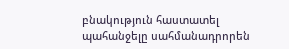բնակություն հաստատել պահանջելը սահմանադրորեն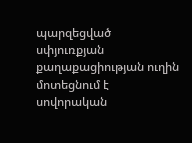պարզեցված սփյուռքյան քաղաքացիության ուղին մոտեցնում է սովորական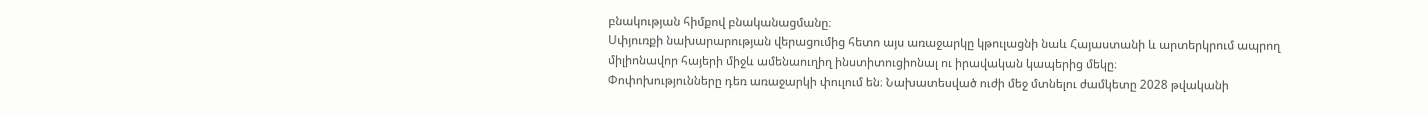բնակության հիմքով բնականացմանը։
Սփյուռքի նախարարության վերացումից հետո այս առաջարկը կթուլացնի նաև Հայաստանի և արտերկրում ապրող միլիոնավոր հայերի միջև ամենաուղիղ ինստիտուցիոնալ ու իրավական կապերից մեկը։
Փոփոխությունները դեռ առաջարկի փուլում են։ Նախատեսված ուժի մեջ մտնելու ժամկետը 2028 թվականի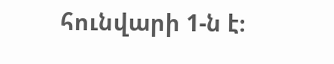հունվարի 1-ն է։